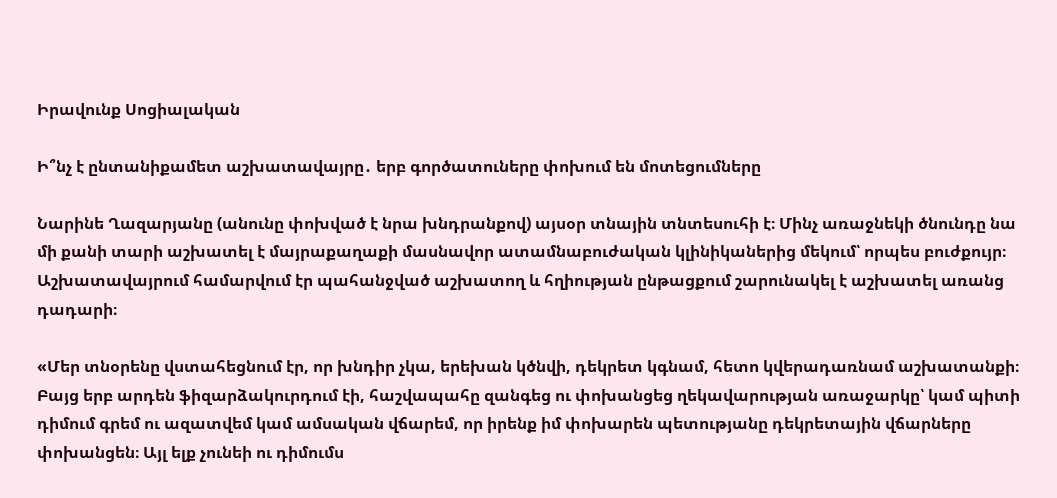Իրավունք Սոցիալական

Ի՞նչ է ընտանիքամետ աշխատավայրը․ երբ գործատուները փոխում են մոտեցումները

Նարինե Ղազարյանը (անունը փոխված է նրա խնդրանքով) այսօր տնային տնտեսուհի է։ Մինչ առաջնեկի ծնունդը նա մի քանի տարի աշխատել է մայրաքաղաքի մասնավոր ատամնաբուժական կլինիկաներից մեկում՝ որպես բուժքույր։ Աշխատավայրում համարվում էր պահանջված աշխատող և հղիության ընթացքում շարունակել է աշխատել առանց դադարի։

«Մեր տնօրենը վստահեցնում էր, որ խնդիր չկա, երեխան կծնվի, դեկրետ կգնամ, հետո կվերադառնամ աշխատանքի։ Բայց երբ արդեն ֆիզարձակուրդում էի, հաշվապահը զանգեց ու փոխանցեց ղեկավարության առաջարկը՝ կամ պիտի դիմում գրեմ ու ազատվեմ կամ ամսական վճարեմ, որ իրենք իմ փոխարեն պետությանը դեկրետային վճարները փոխանցեն։ Այլ ելք չունեի ու դիմումս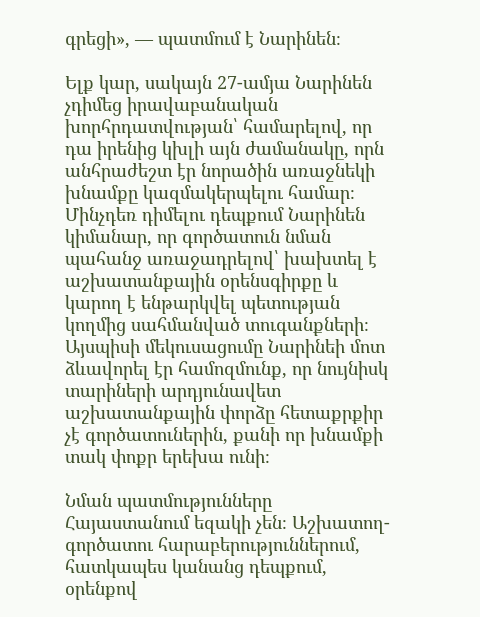գրեցի», — պատմում է Նարինեն։

Ելք կար, սակայն 27-ամյա Նարինեն չդիմեց իրավաբանական խորհրդատվության՝ համարելով, որ դա իրենից կխլի այն ժամանակը, որն անհրաժեշտ էր նորածին առաջնեկի խնամքը կազմակերպելու համար։ Մինչդեռ դիմելու դեպքում Նարինեն կիմանար, որ գործատուն նման պահանջ առաջադրելով՝ խախտել է աշխատանքային օրենսգիրքը և կարող է ենթարկվել պետության կողմից սահմանված տուգանքների։ Այսպիսի մեկուսացումը Նարինեի մոտ ձևավորել էր համոզմունք, որ նույնիսկ տարիների արդյունավետ աշխատանքային փորձը հետաքրքիր չէ գործատուներին, քանի որ խնամքի տակ փոքր երեխա ունի։

Նման պատմությունները Հայաստանում եզակի չեն։ Աշխատող-գործատու հարաբերություններում, հատկապես կանանց դեպքում, օրենքով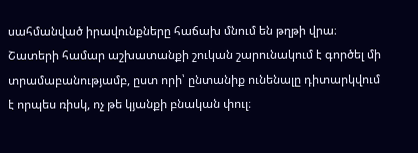սահմանված իրավունքները հաճախ մնում են թղթի վրա։ Շատերի համար աշխատանքի շուկան շարունակում է գործել մի տրամաբանությամբ, ըստ որի՝ ընտանիք ունենալը դիտարկվում է որպես ռիսկ, ոչ թե կյանքի բնական փուլ։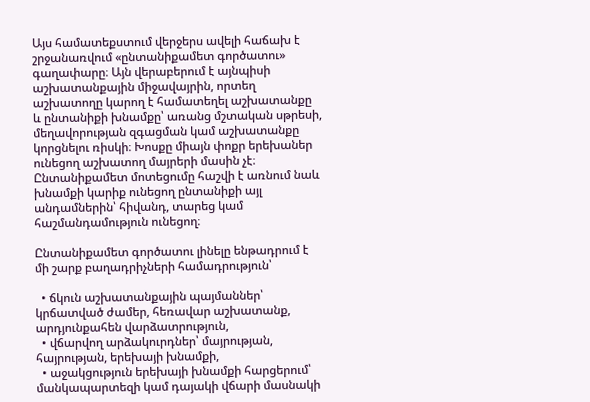Այս համատեքստում վերջերս ավելի հաճախ է շրջանառվում «ընտանիքամետ գործատու» գաղափարը։ Այն վերաբերում է այնպիսի աշխատանքային միջավայրին, որտեղ աշխատողը կարող է համատեղել աշխատանքը և ընտանիքի խնամքը՝ առանց մշտական սթրեսի, մեղավորության զգացման կամ աշխատանքը կորցնելու ռիսկի։ Խոսքը միայն փոքր երեխաներ ունեցող աշխատող մայրերի մասին չէ։ Ընտանիքամետ մոտեցումը հաշվի է առնում նաև խնամքի կարիք ունեցող ընտանիքի այլ անդամներին՝ հիվանդ, տարեց կամ հաշմանդամություն ունեցող։

Ընտանիքամետ գործատու լինելը ենթադրում է մի շարք բաղադրիչների համադրություն՝

  • ճկուն աշխատանքային պայմաններ՝ կրճատված ժամեր, հեռավար աշխատանք, արդյունքահեն վարձատրություն,
  • վճարվող արձակուրդներ՝ մայրության, հայրության, երեխայի խնամքի,
  • աջակցություն երեխայի խնամքի հարցերում՝ մանկապարտեզի կամ դայակի վճարի մասնակի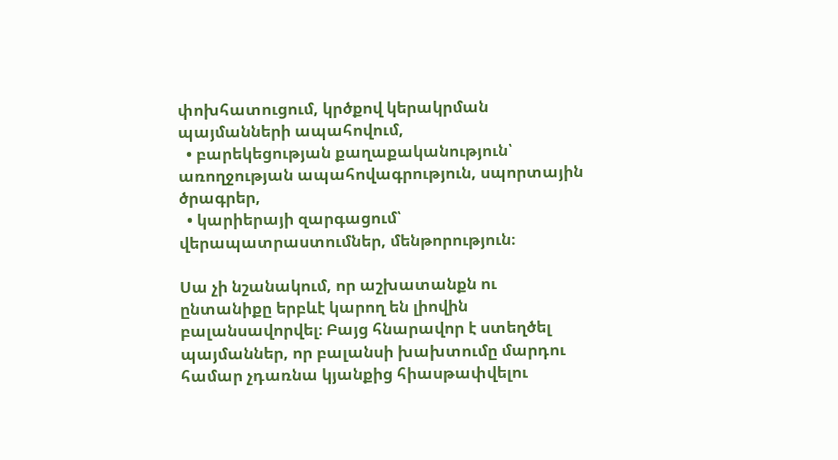փոխհատուցում, կրծքով կերակրման պայմանների ապահովում,
  • բարեկեցության քաղաքականություն՝ առողջության ապահովագրություն, սպորտային ծրագրեր,
  • կարիերայի զարգացում՝ վերապատրաստումներ, մենթորություն։

Սա չի նշանակում, որ աշխատանքն ու ընտանիքը երբևէ կարող են լիովին բալանսավորվել։ Բայց հնարավոր է ստեղծել պայմաններ, որ բալանսի խախտումը մարդու համար չդառնա կյանքից հիասթափվելու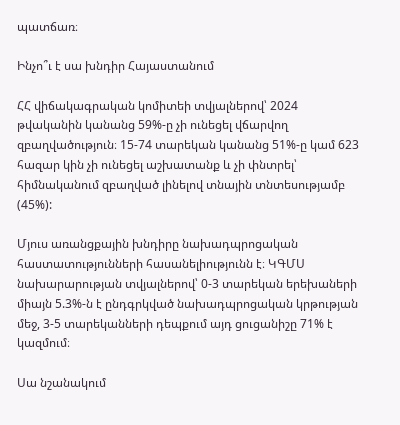պատճառ։

Ինչո՞ւ է սա խնդիր Հայաստանում

ՀՀ վիճակագրական կոմիտեի տվյալներով՝ 2024 թվականին կանանց 59%-ը չի ունեցել վճարվող զբաղվածություն։ 15-74 տարեկան կանանց 51%-ը կամ 623 հազար կին չի ունեցել աշխատանք և չի փնտրել՝ հիմնականում զբաղված լինելով տնային տնտեսությամբ (45%):

Մյուս առանցքային խնդիրը նախադպրոցական հաստատությունների հասանելիությունն է։ ԿԳՄՍ նախարարության տվյալներով՝ 0-3 տարեկան երեխաների միայն 5.3%-ն է ընդգրկված նախադպրոցական կրթության մեջ, 3-5 տարեկանների դեպքում այդ ցուցանիշը 71% է կազմում։

Սա նշանակում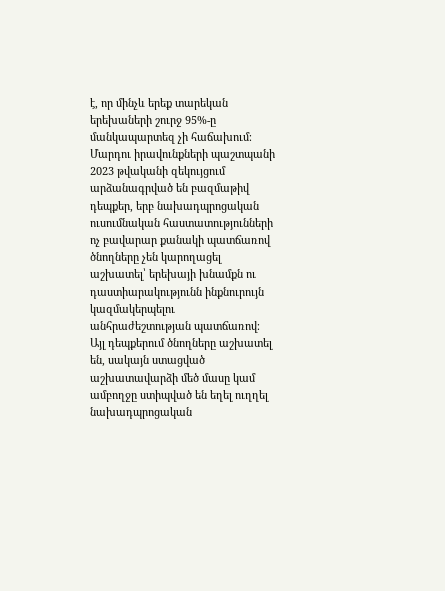է, որ մինչև երեք տարեկան երեխաների շուրջ 95%-ը մանկապարտեզ չի հաճախում։ Մարդու իրավունքների պաշտպանի 2023 թվականի զեկույցում արձանագրված են բազմաթիվ դեպքեր, երբ նախադպրոցական ուսումնական հաստատությունների ոչ բավարար քանակի պատճառով ծնողները չեն կարողացել աշխատել՝ երեխայի խնամքն ու դաստիարակությունն ինքնուրույն կազմակերպելու անհրաժեշտության պատճառով։ Այլ դեպքերում ծնողները աշխատել են, սակայն ստացված աշխատավարձի մեծ մասը կամ ամբողջը ստիպված են եղել ուղղել նախադպրոցական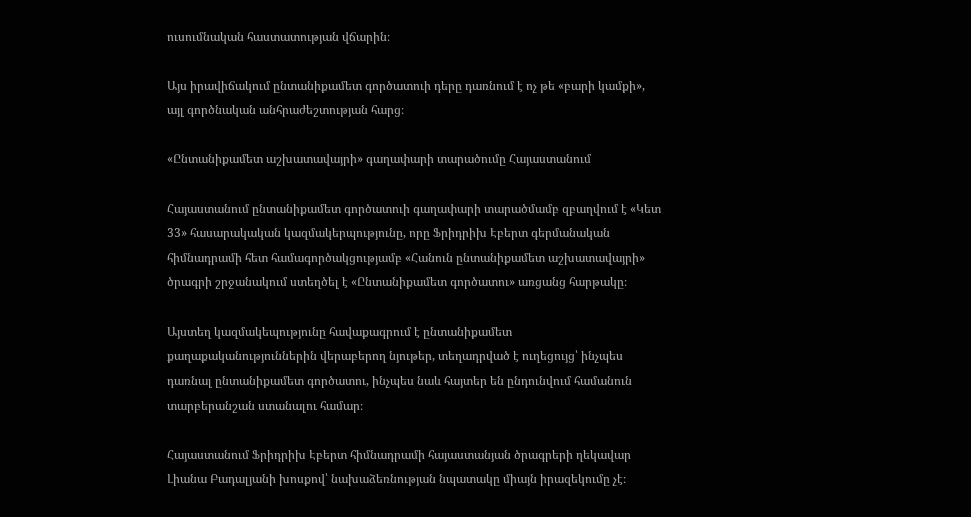ուսումնական հաստատության վճարին։

Այս իրավիճակում ընտանիքամետ գործատուի դերը դառնում է ոչ թե «բարի կամքի», այլ գործնական անհրաժեշտության հարց։

«Ընտանիքամետ աշխատավայրի» գաղափարի տարածումը Հայաստանում

Հայաստանում ընտանիքամետ գործատուի գաղափարի տարածմամբ զբաղվում է «Կետ 33» հասարակական կազմակերպությունը, որը Ֆրիդրիխ Էբերտ գերմանական հիմնադրամի հետ համագործակցությամբ «Հանուն ընտանիքամետ աշխատավայրի» ծրագրի շրջանակում ստեղծել է «Ընտանիքամետ գործատու» առցանց հարթակը։

Այստեղ կազմակեպությունը հավաքագրում է ընտանիքամետ քաղաքականություններին վերաբերող նյութեր, տեղադրված է ուղեցույց՝ ինչպես դառնալ ընտանիքամետ գործատու, ինչպես նաև հայտեր են ընդունվում համանուն տարբերանշան ստանալու համար։

Հայաստանում Ֆրիդրիխ Էբերտ հիմնադրամի հայաստանյան ծրագրերի ղեկավար Լիանա Բադալյանի խոսքով՝ նախաձեռնության նպատակը միայն իրազեկումը չէ։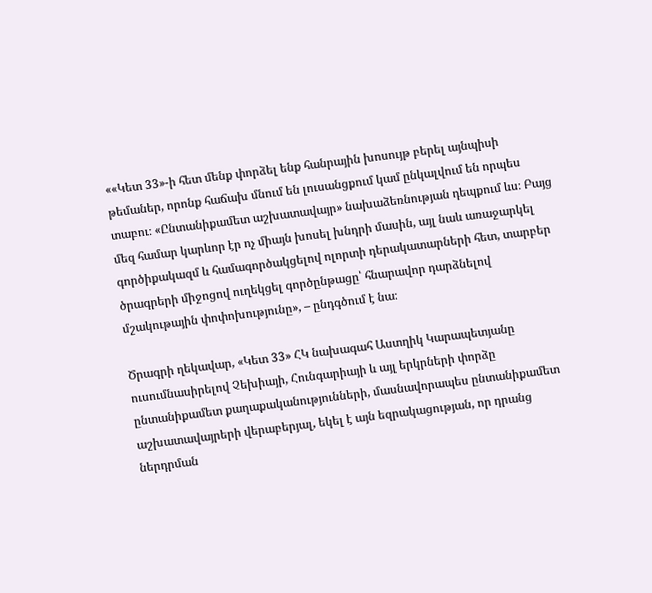««Կետ 33»-ի հետ մենք փորձել ենք հանրային խոսույթ բերել այնպիսի թեմաներ, որոնք հաճախ մնում են լուսանցքում կամ ընկալվում են որպես տաբու։ «Ընտանիքամետ աշխատավայր» նախաձեռնության դեպքում ևս։ Բայց մեզ համար կարևոր էր ոչ միայն խոսել խնդրի մասին, այլ նաև առաջարկել գործիքակազմ և համագործակցելով ոլորտի դերակատարների հետ, տարբեր ծրագրերի միջոցով ուղեկցել գործընթացը՝ հնարավոր դարձնելով մշակութային փոփոխությունը», – ընդգծում է նա։

Ծրագրի ղեկավար, «Կետ 33» ՀԿ նախագահ Աստղիկ Կարապետյանը ուսումնասիրելով Չեխիայի, Հունգարիայի և այլ երկրների փորձը ընտանիքամետ քաղաքականությունների, մասնավորապես ընտանիքամետ աշխատավայրերի վերաբերյալ, եկել է այն եզրակացության, որ դրանց ներդրման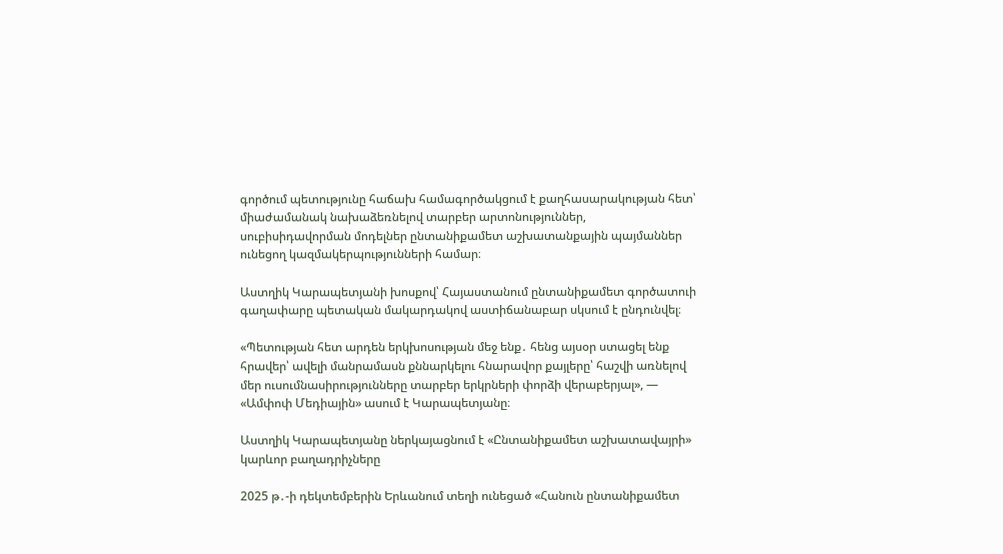գործում պետությունը հաճախ համագործակցում է քաղհասարակության հետ՝ միաժամանակ նախաձեռնելով տարբեր արտոնություններ, սուբիսիդավորման մոդելներ ընտանիքամետ աշխատանքային պայմաններ ունեցող կազմակերպությունների համար։

Աստղիկ Կարապետյանի խոսքով՝ Հայաստանում ընտանիքամետ գործատուի գաղափարը պետական մակարդակով աստիճանաբար սկսում է ընդունվել։

«Պետության հետ արդեն երկխոսության մեջ ենք․ հենց այսօր ստացել ենք հրավեր՝ ավելի մանրամասն քննարկելու հնարավոր քայլերը՝ հաշվի առնելով մեր ուսումնասիրությունները տարբեր երկրների փորձի վերաբերյալ», — «Ամփոփ Մեդիային» ասում է Կարապետյանը։

Աստղիկ Կարապետյանը ներկայացնում է «Ընտանիքամետ աշխատավայրի» կարևոր բաղադրիչները

2025 թ․-ի դեկտեմբերին Երևանում տեղի ունեցած «Հանուն ընտանիքամետ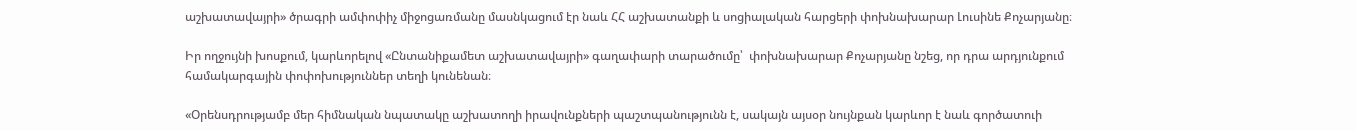աշխատավայրի» ծրագրի ամփոփիչ միջոցառմանը մասնկացում էր նաև ՀՀ աշխատանքի և սոցիալական հարցերի փոխնախարար Լուսինե Քոչարյանը։

Իր ողջույնի խոսքում, կարևորելով «Ընտանիքամետ աշխատավայրի» գաղափարի տարածումը՝  փոխնախարար Քոչարյանը նշեց, որ դրա արդյունքում համակարգային փոփոխություններ տեղի կունենան։

«Օրենսդրությամբ մեր հիմնական նպատակը աշխատողի իրավունքների պաշտպանությունն է, սակայն այսօր նույնքան կարևոր է նաև գործատուի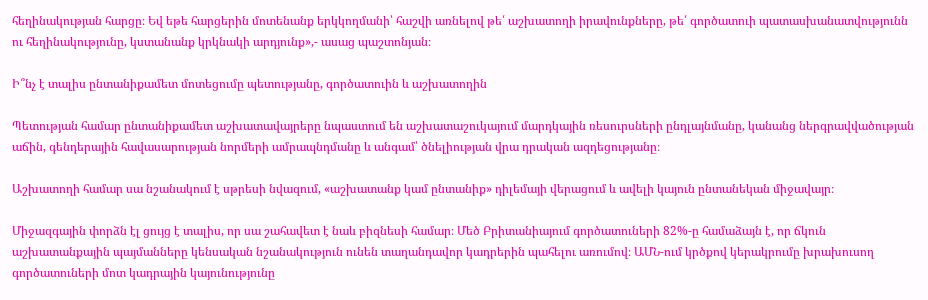հեղինակության հարցը։ Եվ եթե հարցերին մոտենանք երկկողմանի՝ հաշվի առնելով թե՛ աշխատողի իրավունքները, թե՛ գործատուի պատասխանատվությունն ու հեղինակությունը, կստանանք կրկնակի արդյունք»,- ասաց պաշտոնյան։

Ի՞նչ է տալիս ընտանիքամետ մոտեցումը պետությանը, գործատուին և աշխատողին

Պետության համար ընտանիքամետ աշխատավայրերը նպաստում են աշխատաշուկայում մարդկային ռեսուրսների ընդլայնմանը, կանանց ներգրավվածության աճին, գենդերային հավասարության նորմերի ամրապնդմանը և անգամ՝ ծնելիության վրա դրական ազդեցությանը։

Աշխատողի համար սա նշանակում է սթրեսի նվազում, «աշխատանք կամ ընտանիք» դիլեմայի վերացում և ավելի կայուն ընտանեկան միջավայր։

Միջազգային փորձն էլ ցույց է տալիս, որ սա շահավետ է նաև բիզնեսի համար։ Մեծ Բրիտանիայում գործատուների 82%-ը համաձայն է, որ ճկուն աշխատանքային պայմանները կենսական նշանակություն ունեն տաղանդավոր կադրերին պահելու առումով։ ԱՄՆ-ում կրծքով կերակրումը խրախուսող գործատուների մոտ կադրային կայունությունը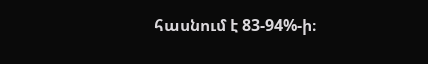հասնում է 83-94%-ի։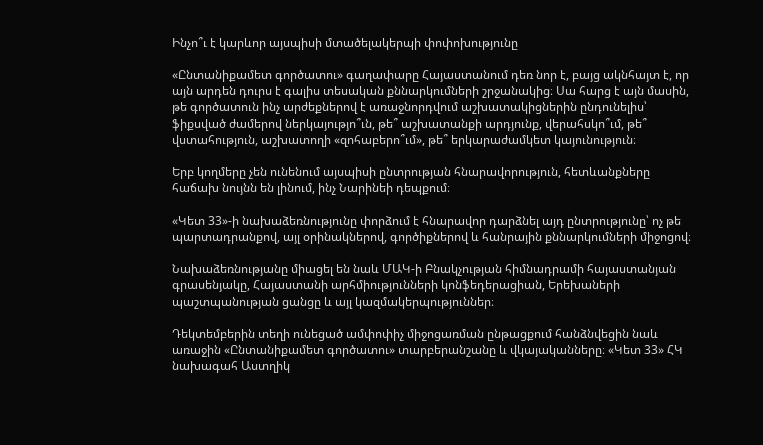Ինչո՞ւ է կարևոր այսպիսի մտածելակերպի փոփոխությունը

«Ընտանիքամետ գործատու» գաղափարը Հայաստանում դեռ նոր է, բայց ակնհայտ է, որ այն արդեն դուրս է գալիս տեսական քննարկումների շրջանակից։ Սա հարց է այն մասին, թե գործատուն ինչ արժեքներով է առաջնորդվում աշխատակիցներին ընդունելիս՝ ֆիքսված ժամերով ներկայությո՞ւն, թե՞ աշխատանքի արդյունք, վերահսկո՞ւմ, թե՞ վստահություն, աշխատողի «զոհաբերո՞ւմ», թե՞ երկարաժամկետ կայունություն։

Երբ կողմերը չեն ունենում այսպիսի ընտրության հնարավորություն, հետևանքները հաճախ նույնն են լինում, ինչ Նարինեի դեպքում։

«Կետ 33»-ի նախաձեռնությունը փորձում է հնարավոր դարձնել այդ ընտրությունը՝ ոչ թե պարտադրանքով, այլ օրինակներով, գործիքներով և հանրային քննարկումների միջոցով։

Նախաձեռնությանը միացել են նաև ՄԱԿ-ի Բնակչության հիմնադրամի հայաստանյան գրասենյակը, Հայաստանի արհմիությունների կոնֆեդերացիան, Երեխաների պաշտպանության ցանցը և այլ կազմակերպություններ։

Դեկտեմբերին տեղի ունեցած ամփոփիչ միջոցառման ընթացքում հանձնվեցին նաև առաջին «Ընտանիքամետ գործատու» տարբերանշանը և վկայականները։ «Կետ 33» ՀԿ նախագահ Աստղիկ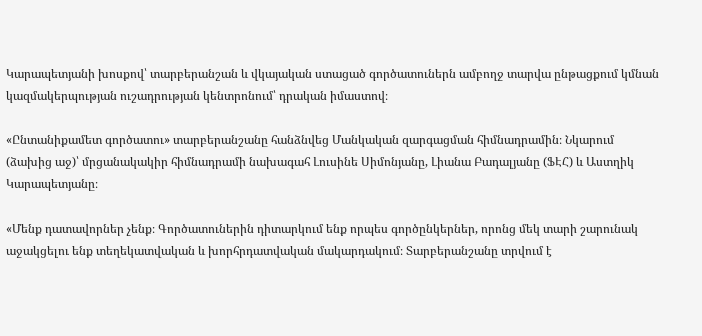Կարապետյանի խոսքով՝ տարբերանշան և վկայական ստացած գործատուներն ամբողջ տարվա ընթացքում կմնան կազմակերպության ուշադրության կենտրոնում՝ դրական իմաստով։

«Ընտանիքամետ գործատու» տարբերանշանը հանձնվեց Մանկական զարգացման հիմնադրամին։ Նկարում (ձախից աջ)՝ մրցանակակիր հիմնադրամի նախագահ Լուսինե Սիմոնյանը, Լիանա Բադալյանը (ՖԷՀ) և Աստղիկ Կարապետյանը։

«Մենք դատավորներ չենք։ Գործատուներին դիտարկում ենք որպես գործընկերներ, որոնց մեկ տարի շարունակ աջակցելու ենք տեղեկատվական և խորհրդատվական մակարդակում։ Տարբերանշանը տրվում է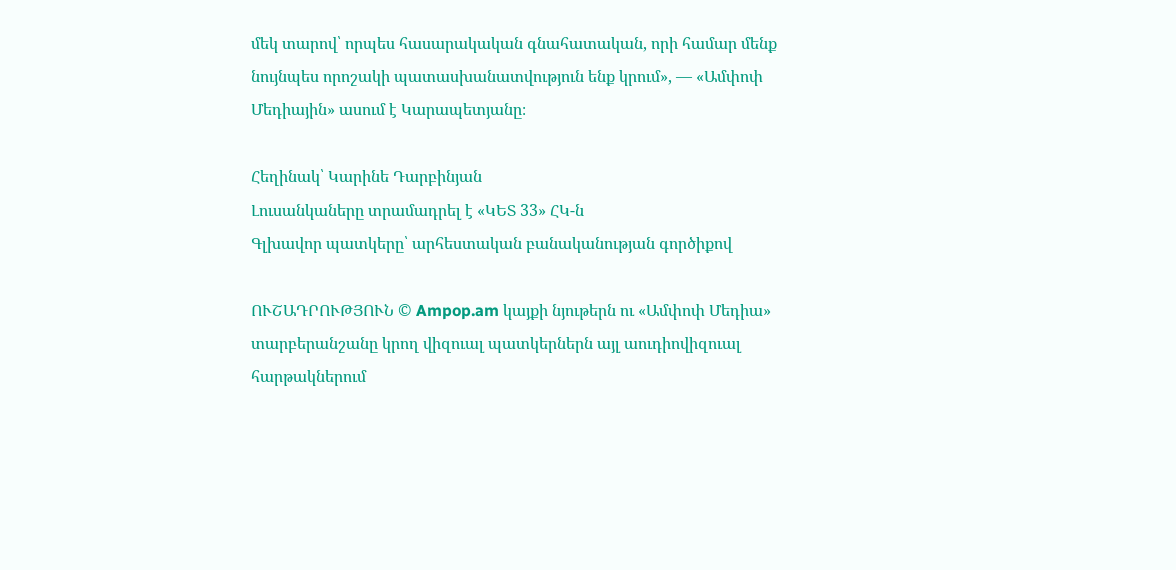մեկ տարով՝ որպես հասարակական գնահատական, որի համար մենք նույնպես որոշակի պատասխանատվություն ենք կրում», — «Ամփոփ Մեդիային» ասում է Կարապետյանը։

Հեղինակ՝ Կարինե Դարբինյան
Լուսանկաները տրամադրել է «ԿԵՏ 33» ՀԿ-ն
Գլխավոր պատկերը՝ արհեստական բանականության գործիքով

ՈՒՇԱԴՐՈՒԹՅՈՒՆ © Ampop.am կայքի նյութերն ու «Ամփոփ Մեդիա» տարբերանշանը կրող վիզուալ պատկերներն այլ աուդիովիզուալ հարթակներում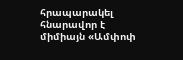հրապարակել հնարավոր է միմիայն «Ամփոփ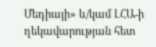Մեդիայի» և/կամ ԼՀԱ-ի ղեկավարության հետ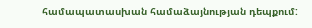համապատասխան համաձայնության դեպքում: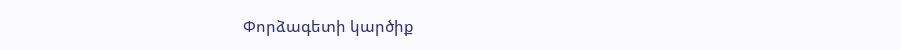Փորձագետի կարծիք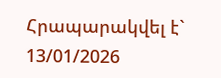Հրապարակվել է` 13/01/2026